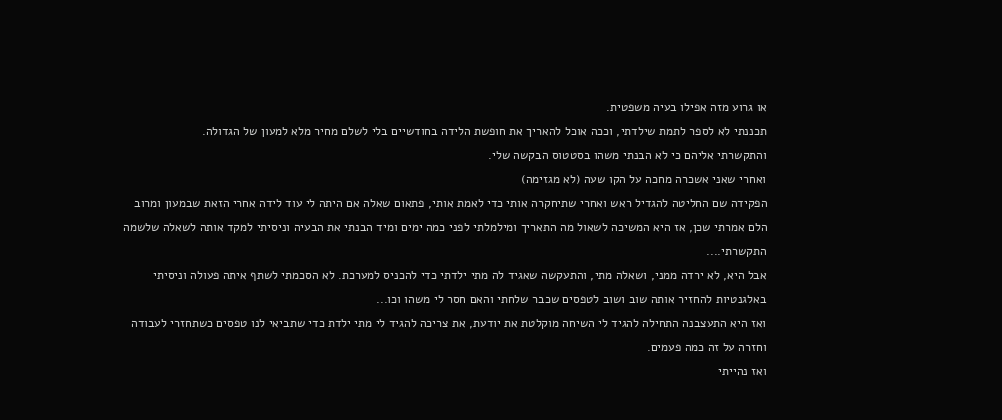או גרוע מזה אפילו בעיה משפטית.
תכננתי לא לספר לתמת שילדתי, וככה אוכל להאריך את חופשת הלידה בחודשיים בלי לשלם מחיר מלא למעון של הגדולה.
והתקשרתי אליהם כי לא הבנתי משהו בסטטוס הבקשה שלי.
ואחרי שאני אשכרה מחכה על הקו שעה (לא מגזימה)
הפקידה שם החליטה להגדיל ראש ואחרי שתיחקרה אותי כדי לאמת אותי, פתאום שאלה אם היתה לי עוד לידה אחרי הזאת שבמעון ומרוב הלם אמרתי שכן, אז היא המשיכה לשאול מה התאריך ומילמלתי לפני כמה ימים ומיד הבנתי את הבעיה וניסיתי למקד אותה לשאלה שלשמה התקשרתי....
אבל היא, לא ירדה ממני, ושאלה מתי, והתעקשה שאגיד לה מתי ילדתי כדי להכניס למערכת. לא הסכמתי לשתף איתה פעולה וניסיתי באלגנטיות להחזיר אותה שוב ושוב לטפסים שכבר שלחתי והאם חסר לי משהו וכו...
ואז היא התעצבנה התחילה להגיד לי השיחה מוקלטת את יודעת, את צריכה להגיד לי מתי ילדת כדי שתביאי לנו טפסים כשתחזרי לעבודה וחזרה על זה כמה פעמים.
ואז נהייתי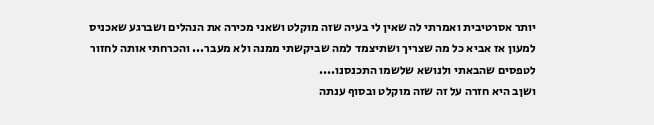יותר אסרטיבית ואמרתי לה שאין לי בעיה שזה מוקלט ושאני מכירה את הנהלים ושברגע שאכניס למעון אז אביא כל מה שצריך ושתיצמד למה שביקשתי ממנה ולא מעבר... והכרחתי אותה לחזור לטפסים שהבאתי ולנושא שלשמו התכנסנו....
ושןב היא חזרה על זה שזה מוקלט ובסוף ענתה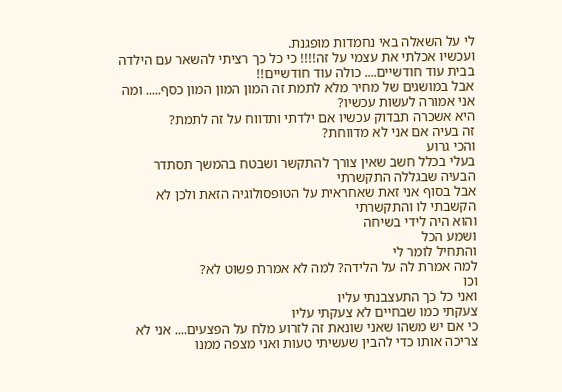לי על השאלה באי נחמדות מופגנת.
ועכשיו אכלתי את עצמי על זה!!!! כי כל כך רציתי להשאר עם הילדה בבית עוד חודשיים.... כולה עוד חודשיים!!
אבל במושגים של מחיר מלא לתמת זה המון המון המון כסף..... ומה אני אמורה לעשות עכשיו?
היא אשכרה תבדוק עכשיו אם ילדתי ותדווח על זה לתמת?
זה בעיה אם אני לא מדווחת?
והכי גרוע
בעלי בכלל חשב שאין צורך להתקשר ושבטח בהמשך תסתדר הבעיה שבגללה התקשרתי
אבל בסוף אני זאת שאחראית על הטופסולוגיה הזאת ולכן לא הקשבתי לו והתקשרתי
והוא היה לידי בשיחה
ושמע הכל
והתחיל לומר לי
למה אמרת לה על הלידה? למה לא אמרת פשוט לא?
וכו
ואני כל כך התעצבנתי עליו
צעקתי כמו שבחיים לא צעקתי עליו
כי אם יש משהו שאני שונאת זה לזרוע מלח על הפצעים.... אני לא צריכה אותו כדי להבין שעשיתי טעות ואני מצפה ממנו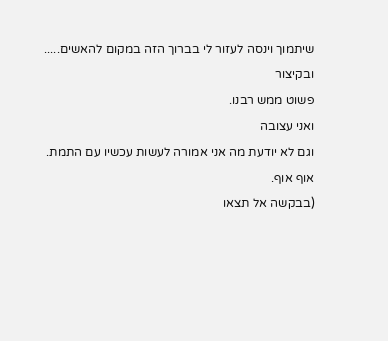שיתמוך וינסה לעזור לי בברוך הזה במקום להאשים.....
ובקיצור
פשוט ממש רבנו.
ואני עצובה
וגם לא יודעת מה אני אמורה לעשות עכשיו עם התמת.
אוף אוף.
(בבקשה אל תצאו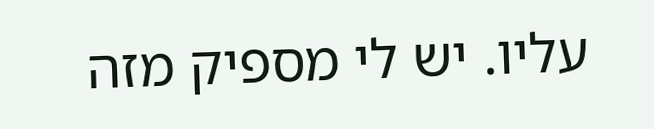עליו. יש לי מספיק מזה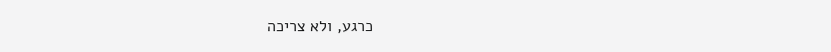כרגע, ולא צריכה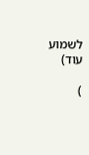לשמוע עוד)

)